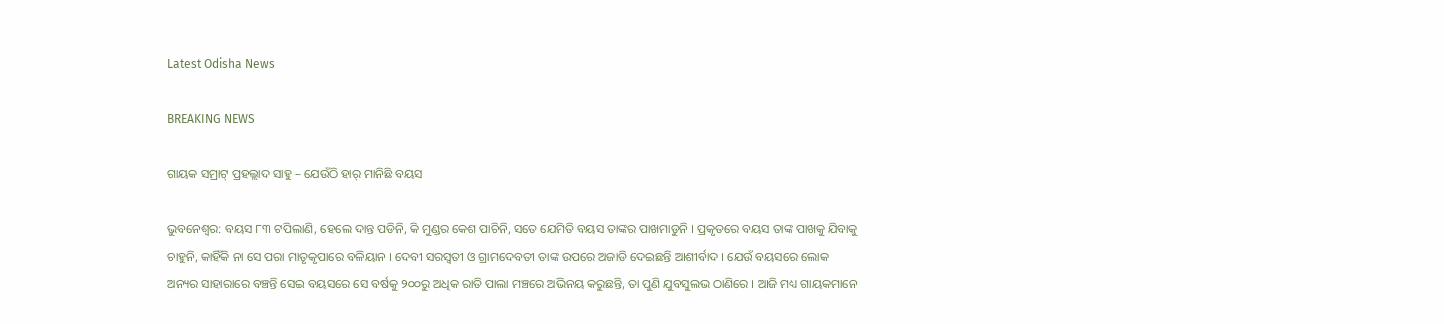Latest Odisha News

BREAKING NEWS

ଗାୟକ ସମ୍ରାଟ୍ ପ୍ରହଲ୍ଲାଦ ସାହୁ – ଯେଉଁଠି ହାର୍ ମାନିଛି ବୟସ

ଭୁବନେଶ୍ୱର: ବୟସ ୮୩ ଟପିଲାଣି, ହେଲେ ଦାନ୍ତ ପଡିନି, କି ମୁଣ୍ଡର କେଶ ପାଚିନି, ସତେ ଯେମିତି ବୟସ ତାଙ୍କର ପାଖମାଡୁନି । ପ୍ରକୃତରେ ବୟସ ତାଙ୍କ ପାଖକୁ ଯିବାକୁ ଚାହୁନି, କାହିଁକି ନା ସେ ପରା ମାତୃକୃପାରେ ବଳିୟାନ । ଦେବୀ ସରସ୍ୱତୀ ଓ ଗ୍ରାମଦେବତୀ ତାଙ୍କ ଉପରେ ଅଜାଡି ଦେଇଛନ୍ତି ଆଶୀର୍ବାଦ । ଯେଉଁ ବୟସରେ ଲୋକ ଅନ୍ୟର ସାହାରାରେ ବଞ୍ଚନ୍ତି ସେଇ ବୟସରେ ସେ ବର୍ଷକୁ ୨୦୦ରୁ ଅଧିକ ରାତି ପାଲା ମଞ୍ଚରେ ଅଭିନୟ କରୁଛନ୍ତି, ତା ପୁଣି ଯୁବସୁଲଭ ଠାଣିରେ । ଆଜି ମଧ୍ୟ ଗାୟକମାନେ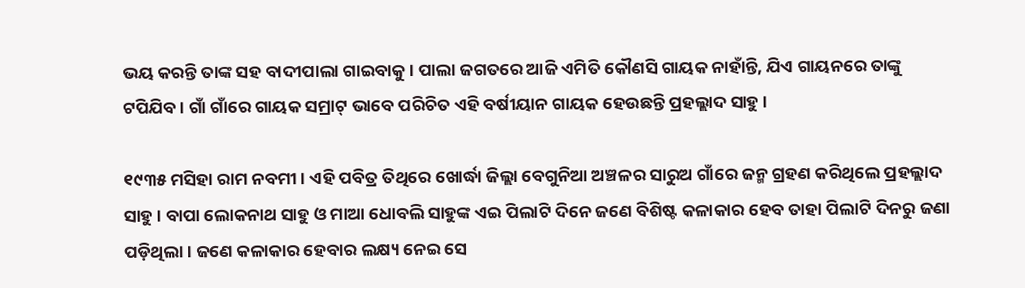ଭୟ କରନ୍ତି ତାଙ୍କ ସହ ବାଦୀପାଲା ଗାଇବାକୁ । ପାଲା ଜଗତରେ ଆଜି ଏମିତି କୌଣସି ଗାୟକ ନାହାଁନ୍ତି, ଯିଏ ଗାୟନରେ ତାଙ୍କୁ ଟପିଯିବ । ଗାଁ ଗାଁରେ ଗାୟକ ସମ୍ରାଟ୍ ଭାବେ ପରିଚିତ ଏହି ବର୍ଷୀୟାନ ଗାୟକ ହେଉଛନ୍ତି ପ୍ରହଲ୍ଲାଦ ସାହୁ ।

୧୯୩୫ ମସିହା ରାମ ନବମୀ । ଏହି ପବିତ୍ର ତିଥିରେ ଖୋର୍ଦ୍ଧା ଜିଲ୍ଲା ବେଗୁନିଆ ଅଞ୍ଚଳର ସାରୁଅ ଗାଁରେ ଜନ୍ମ ଗ୍ରହଣ କରିଥିଲେ ପ୍ରହଲ୍ଲାଦ ସାହୁ । ବାପା ଲୋକନାଥ ସାହୁ ଓ ମାଆ ଧୋବଲି ସାହୁଙ୍କ ଏଇ ପିଲାଟି ଦିନେ ଜଣେ ବିଶିଷ୍ଟ କଳାକାର ହେବ ତାହା ପିଲାଟି ଦିନରୁ ଜଣା ପଡ଼ିଥିଲା । ଜଣେ କଳାକାର ହେବାର ଲକ୍ଷ୍ୟ ନେଇ ସେ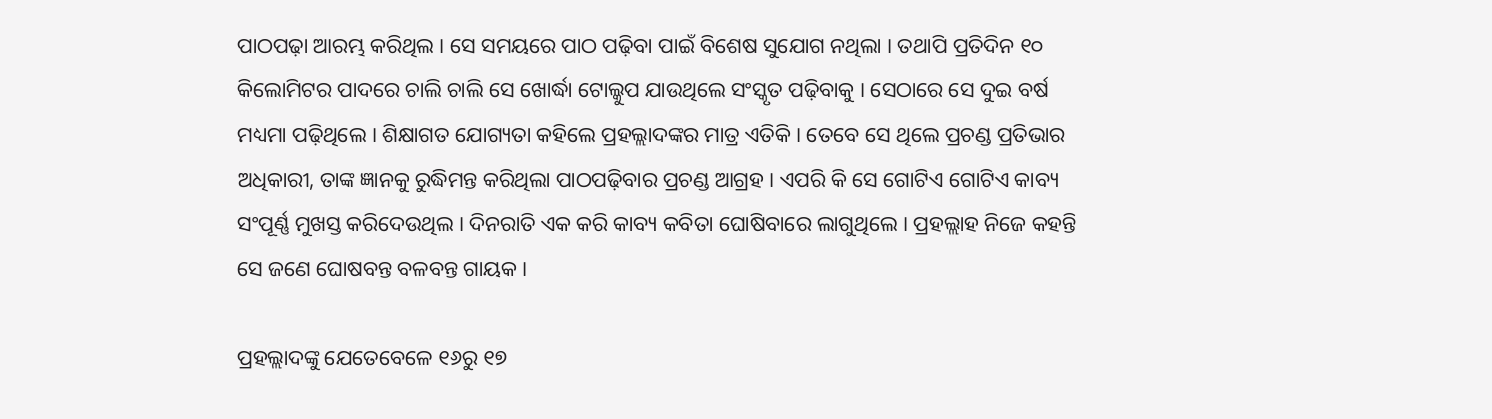ପାଠପଢ଼ା ଆରମ୍ଭ କରିଥିଲ । ସେ ସମୟରେ ପାଠ ପଢ଼ିବା ପାଇଁ ବିଶେଷ ସୁଯୋଗ ନଥିଲା । ତଥାପି ପ୍ରତିଦିନ ୧୦ କିଲୋମିଟର ପାଦରେ ଚାଲି ଚାଲି ସେ ଖୋର୍ଦ୍ଧା ଟୋଲ୍କୁପ ଯାଉଥିଲେ ସଂସ୍କୃତ ପଢ଼ିବାକୁ । ସେଠାରେ ସେ ଦୁଇ ବର୍ଷ ମଧ୍ୟମା ପଢ଼ିଥିଲେ । ଶିକ୍ଷାଗତ ଯୋଗ୍ୟତା କହିଲେ ପ୍ରହଲ୍ଲାଦଙ୍କର ମାତ୍ର ଏତିକି । ତେବେ ସେ ଥିଲେ ପ୍ରଚଣ୍ଡ ପ୍ରତିଭାର ଅଧିକାରୀ, ତାଙ୍କ ଜ୍ଞାନକୁ ରୁଦ୍ଧିମନ୍ତ କରିଥିଲା ପାଠପଢ଼ିବାର ପ୍ରଚଣ୍ଡ ଆଗ୍ରହ । ଏପରି କି ସେ ଗୋଟିଏ ଗୋଟିଏ କାବ୍ୟ ସଂପୂର୍ଣ୍ଣ ମୁଖସ୍ତ କରିଦେଉଥିଲ । ଦିନରାତି ଏକ କରି କାବ୍ୟ କବିତା ଘୋଷିବାରେ ଲାଗୁଥିଲେ । ପ୍ରହଲ୍ଲାହ ନିଜେ କହନ୍ତି ସେ ଜଣେ ଘୋଷବନ୍ତ ବଳବନ୍ତ ଗାୟକ ।

ପ୍ରହଲ୍ଲାଦଙ୍କୁ ଯେତେବେଳେ ୧୬ରୁ ୧୭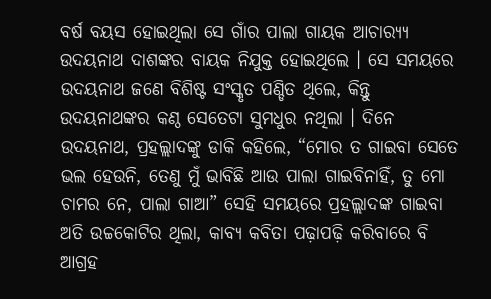ବର୍ଷ ବୟସ ହୋଇଥିଲା ସେ ଗାଁର ପାଲା ଗାୟକ ଆଚାର‌୍ୟ୍ୟ ଉଦୟନାଥ ଦାଶଙ୍କର ବାୟକ ନିଯୁକ୍ତ ହୋଇଥିଲେ । ସେ ସମୟରେ ଉଦୟନାଥ ଜଣେ ବିଶିଷ୍ଟ ସଂସ୍କୃତ ପଣ୍ଡିତ ଥିଲେ, କିନ୍ତୁ ଉଦୟନାଥଙ୍କର କଣ୍ଠ ସେତେଟା ସୁମଧୁର ନଥିଲା । ଦିନେ ଉଦୟନାଥ, ପ୍ରହଲ୍ଲାଦଙ୍କୁ ଡାକି କହିଲେ, “ମୋର ତ ଗାଇବା ସେତେ ଭଲ ହେଉନି, ତେଣୁ ମୁଁ ଭାବିଛି ଆଉ ପାଲା ଗାଇବିନାହିଁ, ତୁ ମୋ ଚାମର ନେ, ପାଲା ଗାଆ” ସେହି ସମୟରେ ପ୍ରହଲ୍ଲାଦଙ୍କ ଗାଇବା ଅତି ଉଚ୍ଚକୋଟିର ଥିଲା, କାବ୍ୟ କବିତା ପଢ଼ାପଢ଼ି କରିବାରେ ବି ଆଗ୍ରହ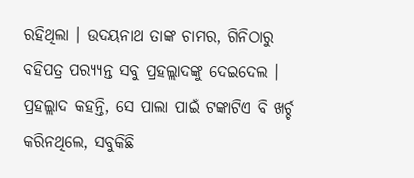ରହିଥିଲା । ଉଦୟନାଥ ତାଙ୍କ ଚାମର, ଗିନିଠାରୁ ବହିପତ୍ର ପର‌୍ୟ୍ୟନ୍ତ ସବୁ ପ୍ରହଲ୍ଲାଦଙ୍କୁ ଦେଇଦେଲ । ପ୍ରହଲ୍ଲାଦ କହନ୍ତି, ସେ ପାଲା ପାଇଁ ଟଙ୍କାଟିଏ ବି ଖର୍ଚ୍ଚ କରିନଥିଲେ, ସବୁକିଛି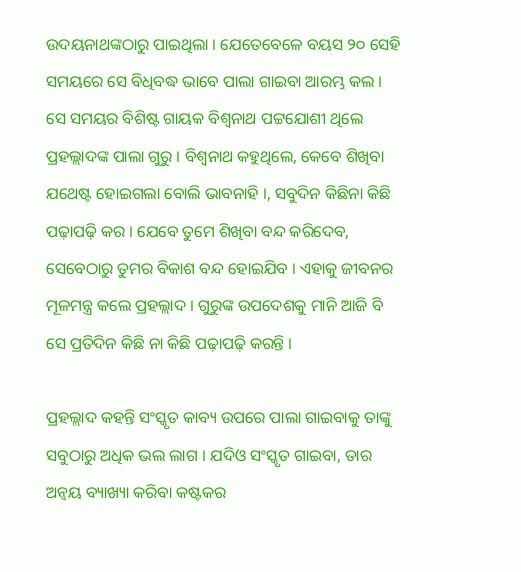ଉଦୟନାଥଙ୍କଠାରୁ ପାଇଥିଲା । ଯେତେବେଳେ ବୟସ ୨୦ ସେହି ସମୟରେ ସେ ବିଧିବଦ୍ଧ ଭାବେ ପାଲା ଗାଇବା ଆରମ୍ଭ କଲ । ସେ ସମୟର ବିଶିଷ୍ଟ ଗାୟକ ବିଶ୍ୱନାଥ ପଟ୍ଟଯୋଶୀ ଥିଲେ ପ୍ରହଲ୍ଲାଦଙ୍କ ପାଲା ଗୁରୁ । ବିଶ୍ୱନାଥ କହୁଥିଲେ, କେବେ ଶିଖିବା ଯଥେଷ୍ଟ ହୋଇଗଲା ବୋଲି ଭାବନାହି ।, ସବୁଦିନ କିଛିନା କିଛି ପଢ଼ାପଢ଼ି କର । ଯେବେ ତୁମେ ଶିଖିବା ବନ୍ଦ କରିଦେବ, ସେବେଠାରୁ ତୁମର ବିକାଶ ବନ୍ଦ ହୋଇଯିବ । ଏହାକୁ ଜୀବନର ମୂଳମନ୍ତ୍ର କଲେ ପ୍ରହଲ୍ଲାଦ । ଗୁରୁଙ୍କ ଉପଦେଶକୁ ମାନି ଆଜି ବି ସେ ପ୍ରତିଦିନ କିଛି ନା କିଛି ପଢ଼ାପଢ଼ି କରନ୍ତି ।

ପ୍ରହଲ୍ଲାଦ କହନ୍ତି ସଂସ୍କୃତ କାବ୍ୟ ଉପରେ ପାଲା ଗାଇବାକୁ ତାଙ୍କୁ ସବୁଠାରୁ ଅଧିକ ଭଲ ଲାଗ । ଯଦିଓ ସଂସ୍କୃତ ଗାଇବା, ତାର ଅନ୍ୱୟ ବ୍ୟାଖ୍ୟା କରିବା କଷ୍ଟକର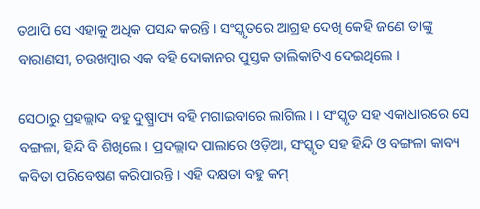ତଥାପି ସେ ଏହାକୁ ଅଧିକ ପସନ୍ଦ କରନ୍ତି । ସଂସ୍କୃତରେ ଆଗ୍ରହ ଦେଖି କେହି ଜଣେ ତାଙ୍କୁ ବାରାଣସୀ, ଚଉଖମ୍ୱାର ଏକ ବହି ଦୋକାନର ପୁସ୍ତକ ତାଲିକାଟିଏ ଦେଇଥିଲେ ।

ସେଠାରୁ ପ୍ରହଲ୍ଲାଦ ବହୁ ଦୁଷ୍ପ୍ରାପ୍ୟ ବହି ମଗାଇବାରେ ଲାଗିଲ। । ସଂସ୍କୃତ ସହ ଏକାଧାରରେ ସେ ବଙ୍ଗଳା, ହିନ୍ଦି ବି ଶିଖିଲେ । ପ୍ରଦଲ୍ଲାଦ ପାଲାରେ ଓଡ଼ିଆ, ସଂସ୍କୃତ ସହ ହିନ୍ଦି ଓ ବଙ୍ଗଳା କାବ୍ୟ କବିତା ପରିବେଷଣ କରିପାରନ୍ତି । ଏହି ଦକ୍ଷତା ବହୁ କମ୍‍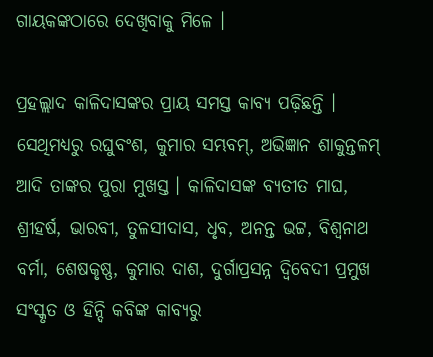ଗାୟକଙ୍କଠାରେ ଦେଖିବାକୁ ମିଳେ ।

ପ୍ରହଲ୍ଲାଦ କାଳିଦାସଙ୍କର ପ୍ରାୟ ସମସ୍ତ କାବ୍ୟ ପଢ଼ିଛନ୍ତି । ସେଥିମଧ୍ୟରୁ ରଘୁବଂଶ, କୁମାର ସମ୍ଭବମ୍‍, ଅଭିଜ୍ଞାନ ଶାକୁନ୍ତଳମ୍‍ ଆଦି ତାଙ୍କର ପୁରା ମୁଖସ୍ତ । କାଳିଦାସଙ୍କ ବ୍ୟତୀତ ମାଘ, ଶ୍ରୀହର୍ଷ, ଭାରବୀ, ତୁଳସୀଦାସ, ଧୃବ, ଅନନ୍ତ ଭଟ୍ଟ, ବିଶ୍ୱନାଥ ବର୍ମା, ଶେଷକୃଷ୍ଣ, କୁମାର ଦାଶ, ଦୁର୍ଗାପ୍ରସନ୍ନ ଦ୍ୱିବେଦୀ ପ୍ରମୁଖ ସଂସ୍କୃତ ଓ ହିନ୍ଦି କବିଙ୍କ କାବ୍ୟରୁ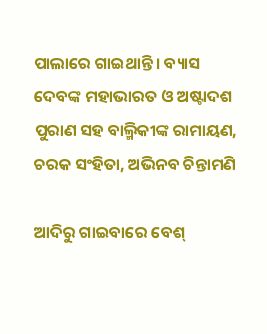ପାଲାରେ ଗାଇଥାନ୍ତି । ବ୍ୟାସ ଦେବଙ୍କ ମହାଭାରତ ଓ ଅଷ୍ଟାଦଶ ପୁରାଣ ସହ ବାଲ୍ମିକୀଙ୍କ ରାମାୟଣ, ଚରକ ସଂହିତା, ଅଭିନବ ଚିନ୍ତାମଣି

ଆଦିରୁ ଗାଇବାରେ ବେଶ୍‍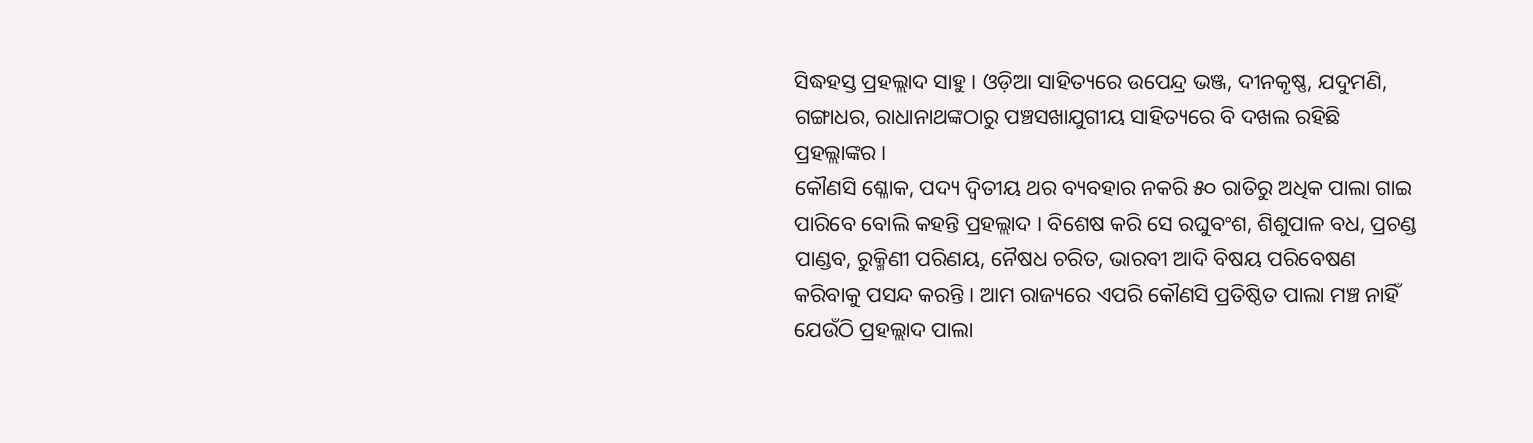ସିଦ୍ଧହସ୍ତ ପ୍ରହଲ୍ଲାଦ ସାହୁ । ଓଡ଼ିଆ ସାହିତ୍ୟରେ ଉପେନ୍ଦ୍ର ଭଞ୍ଜ, ଦୀନକୃଷ୍ଣ, ଯଦୁମଣି, ଗଙ୍ଗାଧର, ରାଧାନାଥଙ୍କଠାରୁ ପଞ୍ଚସଖାଯୁଗୀୟ ସାହିତ୍ୟରେ ବି ଦଖଲ ରହିଛି ପ୍ରହଲ୍ଲାଙ୍କର ।
କୌଣସି ଶ୍ଳୋକ, ପଦ୍ୟ ଦ୍ୱିତୀୟ ଥର ବ୍ୟବହାର ନକରି ୫୦ ରାତିରୁ ଅଧିକ ପାଲା ଗାଇ ପାରିବେ ବୋଲି କହନ୍ତି ପ୍ରହଲ୍ଲାଦ । ବିଶେଷ କରି ସେ ରଘୁବଂଶ, ଶିଶୁପାଳ ବଧ, ପ୍ରଚଣ୍ଡ ପାଣ୍ଡବ, ରୁକ୍ମିଣୀ ପରିଣୟ, ନୈଷଧ ଚରିତ, ଭାରବୀ ଆଦି ବିଷୟ ପରିବେଷଣ କରିବାକୁ ପସନ୍ଦ କରନ୍ତି । ଆମ ରାଜ୍ୟରେ ଏପରି କୌଣସି ପ୍ରତିଷ୍ଠିତ ପାଲା ମଞ୍ଚ ନାହିଁ ଯେଉଁଠି ପ୍ରହଲ୍ଲାଦ ପାଲା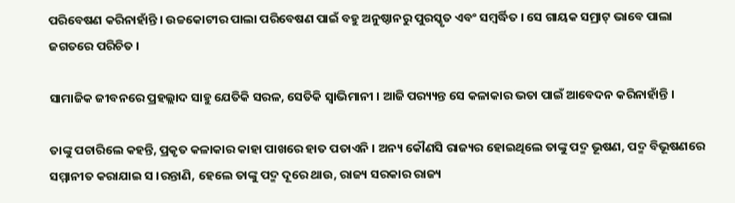ପରିବେଷଣ କରିନାହାଁନ୍ତି । ଉଚ୍ଚକୋଟୀର ପାଲା ପରିବେଷଣ ପାଇଁ ବହୁ ଅନୁଷ୍ଠାନରୁ ପୁରସ୍କୃତ ଏବଂ ସମ୍ବର୍ଦ୍ଧିତ । ସେ ଗାୟକ ସମ୍ରାଟ୍‍ ଭାବେ ପାଲା ଜଗତରେ ପରିଚିତ ।

ସାମାଜିକ ଜୀବନରେ ପ୍ରହଲ୍ଲାଦ ସାହୁ ଯେତିକି ସରଳ, ସେତିକି ସ୍ୱାଭିମାନୀ । ଆଜି ପର‌୍ୟ୍ୟନ୍ତ ସେ କଳାକାର ଭତା ପାଇଁ ଆବେଦନ କରିନାହାଁନ୍ତି ।

ତାଙ୍କୁ ପଚାରିଲେ କହନ୍ତି, ପ୍ରକୃତ କଳାକାର କାହା ପାଖରେ ହାତ ପତାଏନି । ଅନ୍ୟ କୌଣସି ରାଜ୍ୟର ହୋଇଥିଲେ ତାଙ୍କୁ ପଦ୍ମ ଭୂଷଣ, ପଦ୍ମ ବିଭୂଷଣରେ ସମ୍ମାନୀତ କରାଯାଇ ସ ।ରନ୍ତାଣି, ହେଲେ ତାଙ୍କୁ ପଦ୍ମ ଦୂରେ ଥାଉ, ରାଜ୍ୟ ସରକାର ରାଜ୍ୟ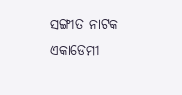ସଙ୍ଗୀତ ନାଟକ ଏକାଡେମୀ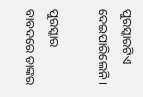ପୁରସ୍କାରଟିଏ ଦେଇପାରିଲେନି ।

ପୁରସ୍କାର ବାବଦରେ ତାଙ୍କର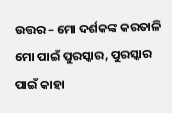ଉତ୍ତର – ମୋ ଦର୍ଶକଙ୍କ କରତାଳି ମୋ ପାଇଁ ପୁରସ୍କାର, ପୁରସ୍କାର ପାଇଁ କାହା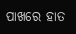ପାଖରେ ହାତ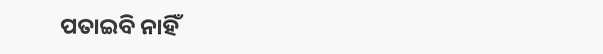ପତାଇବି ନାହିଁ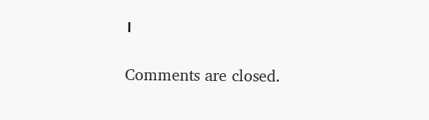।

Comments are closed.